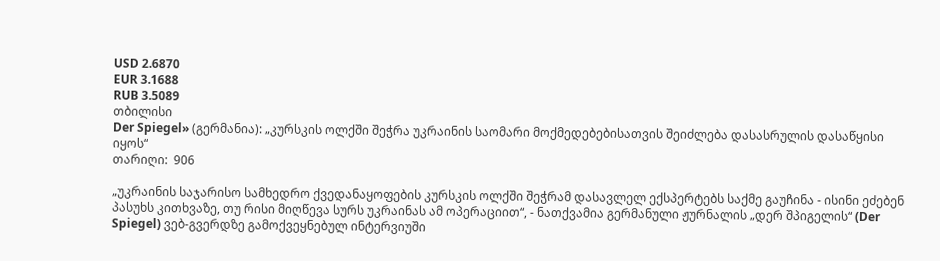USD 2.6870
EUR 3.1688
RUB 3.5089
თბილისი
Der Spiegel» (გერმანია): „კურსკის ოლქში შეჭრა უკრაინის საომარი მოქმედებებისათვის შეიძლება დასასრულის დასაწყისი იყოს“
თარიღი:  906

„უკრაინის საჯარისო სამხედრო ქვედანაყოფების კურსკის ოლქში შეჭრამ დასავლელ ექსპერტებს საქმე გაუჩინა - ისინი ეძებენ პასუხს კითხვაზე, თუ რისი მიღწევა სურს უკრაინას ამ ოპერაციით“, - ნათქვამია გერმანული ჟურნალის „დერ შპიგელის“ (Der Spiegel) ვებ-გვერდზე გამოქვეყნებულ ინტერვიუში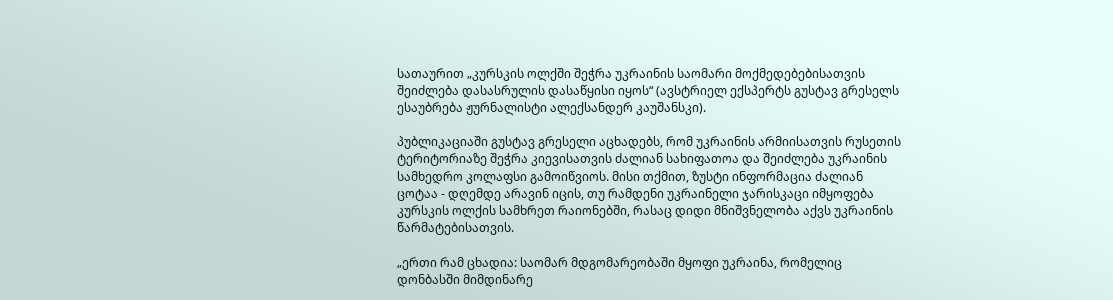სათაურით „კურსკის ოლქში შეჭრა უკრაინის საომარი მოქმედებებისათვის შეიძლება დასასრულის დასაწყისი იყოს“ (ავსტრიელ ექსპერტს გუსტავ გრესელს ესაუბრება ჟურნალისტი ალექსანდერ კაუშანსკი).

პუბლიკაციაში გუსტავ გრესელი აცხადებს, რომ უკრაინის არმიისათვის რუსეთის ტერიტორიაზე შეჭრა კიევისათვის ძალიან სახიფათოა და შეიძლება უკრაინის სამხედრო კოლაფსი გამოიწვიოს. მისი თქმით, ზუსტი ინფორმაცია ძალიან ცოტაა - დღემდე არავინ იცის, თუ რამდენი უკრაინელი ჯარისკაცი იმყოფება კურსკის ოლქის სამხრეთ რაიონებში, რასაც დიდი მნიშვნელობა აქვს უკრაინის წარმატებისათვის.

„ერთი რამ ცხადია: საომარ მდგომარეობაში მყოფი უკრაინა, რომელიც დონბასში მიმდინარე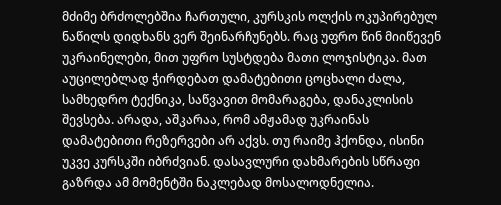მძიმე ბრძოლებშია ჩართული, კურსკის ოლქის ოკუპირებულ ნაწილს დიდხანს ვერ შეინარჩუნებს. რაც უფრო წინ მიიწევენ უკრაინელები, მით უფრო სუსტდება მათი ლოჯისტიკა. მათ აუცილებლად ჭირდებათ დამატებითი ცოცხალი ძალა, სამხედრო ტექნიკა, საწვავით მომარაგება, დანაკლისის შევსება. არადა, აშკარაა, რომ ამჟამად უკრაინას დამატებითი რეზერვები არ აქვს. თუ რაიმე ჰქონდა, ისინი უკვე კურსკში იბრძვიან. დასავლური დახმარების სწრაფი გაზრდა ამ მომენტში ნაკლებად მოსალოდნელია.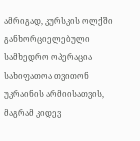ამრიგად, კურსკის ოლქში განხორციელებული სამხედრო ოპერაცია სახიფათოა თვითონ უკრაინის არმიისათვის, მაგრამ კიდევ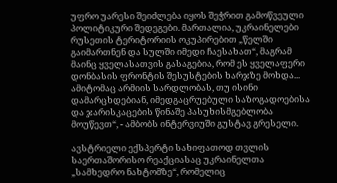უფრო უარესი შეიძლება იყოს შეჭრით გამოწვეული პოლიტიკური შედეგები. მართალია, უკრაინელები რუსეთის ტერიტორიის ოკუპირებით „წელში გაიმართნენ და სულში იმედი ჩაესახათ“, მაგრამ მაინც ყველასათვის გასაგებია, რომ ეს ყველაფერი დონბასის ფრონტის შესუსტების ხარჯზე მოხდა... ამიტომაც არმიის სარდლობას, თუ ისინი დამარცხდებიან, იმედგაცრუებული საზოგადოებისა და ჯარისკაცების წინაშე პასუხისმგებლობა მოუწევთ“, - ამბობს ინტერვიუში გუსტავ გრესელი.

ავსტრიელი ექსპერტი სახიფათოდ თვლის საერთაშორისო რეაქციასაც უკრაინელთა „სამხედრო ნახტომზე“, რომელიც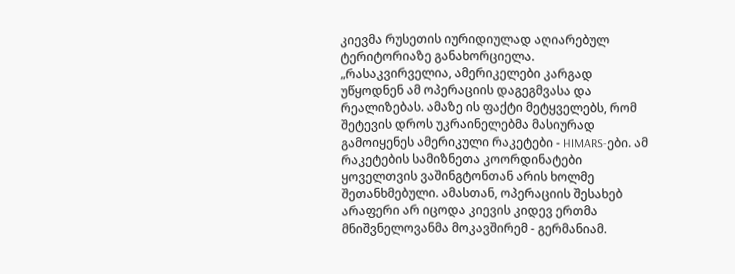კიევმა რუსეთის იურიდიულად აღიარებულ ტერიტორიაზე განახორციელა. „რასაკვირველია, ამერიკელები კარგად უწყოდნენ ამ ოპერაციის დაგეგმვასა და რეალიზებას. ამაზე ის ფაქტი მეტყველებს, რომ შეტევის დროს უკრაინელებმა მასიურად გამოიყენეს ამერიკული რაკეტები - HIMARS-ები. ამ რაკეტების სამიზნეთა კოორდინატები ყოველთვის ვაშინგტონთან არის ხოლმე შეთანხმებული. ამასთან, ოპერაციის შესახებ არაფერი არ იცოდა კიევის კიდევ ერთმა მნიშვნელოვანმა მოკავშირემ - გერმანიამ.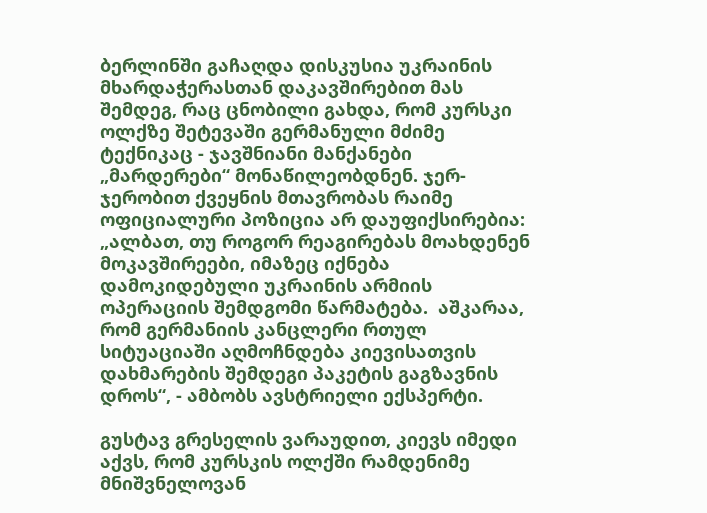ბერლინში გაჩაღდა დისკუსია უკრაინის მხარდაჭერასთან დაკავშირებით მას შემდეგ, რაც ცნობილი გახდა, რომ კურსკი ოლქზე შეტევაში გერმანული მძიმე ტექნიკაც - ჯავშნიანი მანქანები „მარდერები“ მონაწილეობდნენ. ჯერ-ჯერობით ქვეყნის მთავრობას რაიმე ოფიციალური პოზიცია არ დაუფიქსირებია: „ალბათ, თუ როგორ რეაგირებას მოახდენენ მოკავშირეები, იმაზეც იქნება დამოკიდებული უკრაინის არმიის ოპერაციის შემდგომი წარმატება.  აშკარაა, რომ გერმანიის კანცლერი რთულ სიტუაციაში აღმოჩნდება კიევისათვის დახმარების შემდეგი პაკეტის გაგზავნის დროს“, - ამბობს ავსტრიელი ექსპერტი.

გუსტავ გრესელის ვარაუდით, კიევს იმედი აქვს, რომ კურსკის ოლქში რამდენიმე მნიშვნელოვან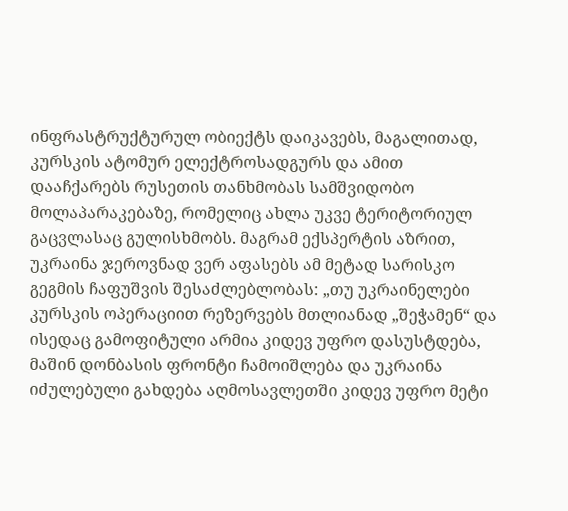ინფრასტრუქტურულ ობიექტს დაიკავებს, მაგალითად, კურსკის ატომურ ელექტროსადგურს და ამით დააჩქარებს რუსეთის თანხმობას სამშვიდობო მოლაპარაკებაზე, რომელიც ახლა უკვე ტერიტორიულ გაცვლასაც გულისხმობს. მაგრამ ექსპერტის აზრით, უკრაინა ჯეროვნად ვერ აფასებს ამ მეტად სარისკო გეგმის ჩაფუშვის შესაძლებლობას: „თუ უკრაინელები კურსკის ოპერაციით რეზერვებს მთლიანად „შეჭამენ“ და ისედაც გამოფიტული არმია კიდევ უფრო დასუსტდება, მაშინ დონბასის ფრონტი ჩამოიშლება და უკრაინა იძულებული გახდება აღმოსავლეთში კიდევ უფრო მეტი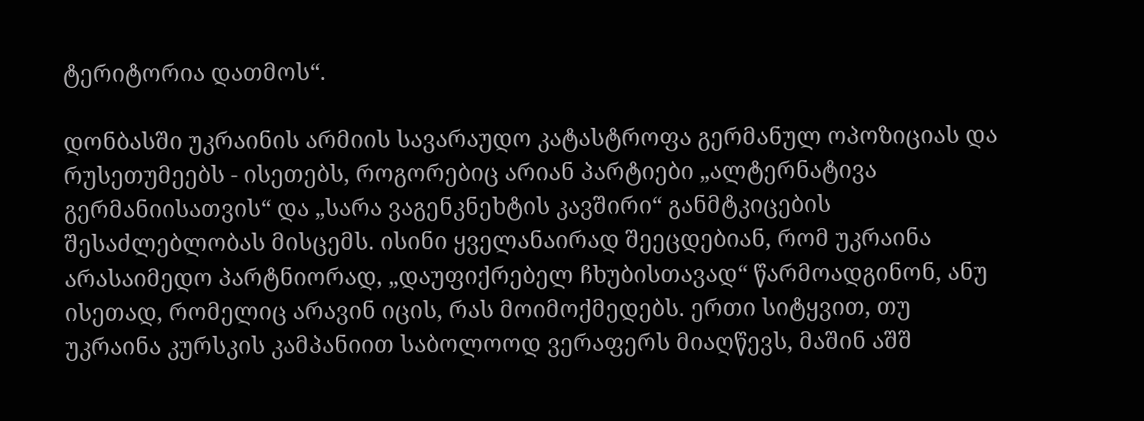ტერიტორია დათმოს“.

დონბასში უკრაინის არმიის სავარაუდო კატასტროფა გერმანულ ოპოზიციას და რუსეთუმეებს - ისეთებს, როგორებიც არიან პარტიები „ალტერნატივა გერმანიისათვის“ და „სარა ვაგენკნეხტის კავშირი“ განმტკიცების შესაძლებლობას მისცემს. ისინი ყველანაირად შეეცდებიან, რომ უკრაინა არასაიმედო პარტნიორად, „დაუფიქრებელ ჩხუბისთავად“ წარმოადგინონ, ანუ ისეთად, რომელიც არავინ იცის, რას მოიმოქმედებს. ერთი სიტყვით, თუ უკრაინა კურსკის კამპანიით საბოლოოდ ვერაფერს მიაღწევს, მაშინ აშშ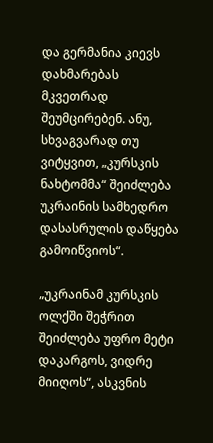და გერმანია კიევს დახმარებას მკვეთრად შეუმცირებენ. ანუ, სხვაგვარად თუ ვიტყვით, „კურსკის ნახტომმა“ შეიძლება უკრაინის სამხედრო დასასრულის დაწყება გამოიწვიოს“.

„უკრაინამ კურსკის ოლქში შეჭრით შეიძლება უფრო მეტი დაკარგოს, ვიდრე მიიღოს“, ასკვნის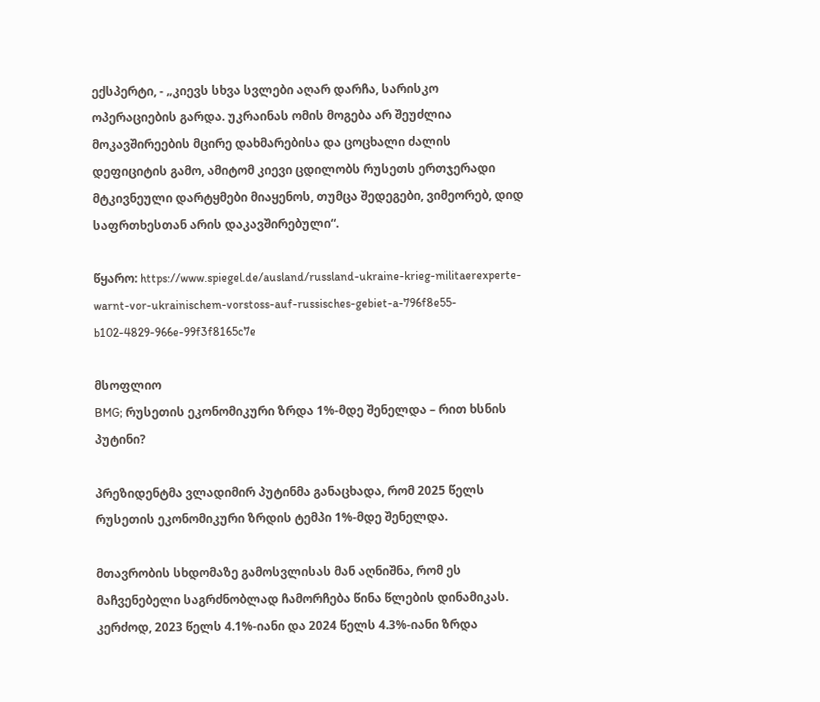ექსპერტი, - „კიევს სხვა სვლები აღარ დარჩა, სარისკო ოპერაციების გარდა. უკრაინას ომის მოგება არ შეუძლია მოკავშირეების მცირე დახმარებისა და ცოცხალი ძალის დეფიციტის გამო, ამიტომ კიევი ცდილობს რუსეთს ერთჯერადი მტკივნეული დარტყმები მიაყენოს, თუმცა შედეგები, ვიმეორებ, დიდ საფრთხესთან არის დაკავშირებული“.

წყარო: https://www.spiegel.de/ausland/russland-ukraine-krieg-militaerexperte-warnt-vor-ukrainischem-vorstoss-auf-russisches-gebiet-a-796f8e55-b102-4829-966e-99f3f8165c7e

მსოფლიო
BMG; რუსეთის ეკონომიკური ზრდა 1%-მდე შენელდა – რით ხსნის პუტინი?

პრეზიდენტმა ვლადიმირ პუტინმა განაცხადა, რომ 2025 წელს რუსეთის ეკონომიკური ზრდის ტემპი 1%-მდე შენელდა.

მთავრობის სხდომაზე გამოსვლისას მან აღნიშნა, რომ ეს მაჩვენებელი საგრძნობლად ჩამორჩება წინა წლების დინამიკას. კერძოდ, 2023 წელს 4.1%-იანი და 2024 წელს 4.3%-იანი ზრდა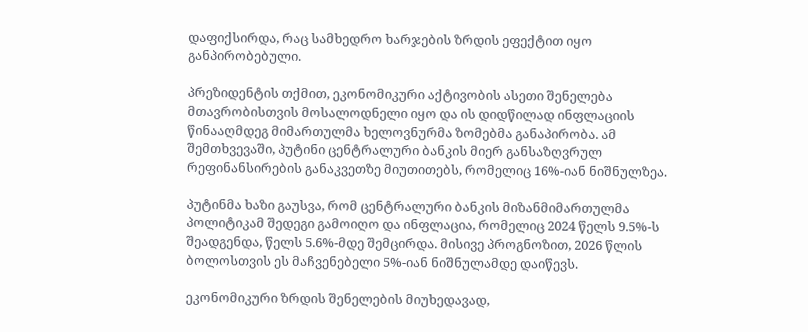დაფიქსირდა, რაც სამხედრო ხარჯების ზრდის ეფექტით იყო განპირობებული.

პრეზიდენტის თქმით, ეკონომიკური აქტივობის ასეთი შენელება მთავრობისთვის მოსალოდნელი იყო და ის დიდწილად ინფლაციის წინააღმდეგ მიმართულმა ხელოვნურმა ზომებმა განაპირობა. ამ შემთხვევაში, პუტინი ცენტრალური ბანკის მიერ განსაზღვრულ რეფინანსირების განაკვეთზე მიუთითებს, რომელიც 16%-იან ნიშნულზეა.

პუტინმა ხაზი გაუსვა, რომ ცენტრალური ბანკის მიზანმიმართულმა პოლიტიკამ შედეგი გამოიღო და ინფლაცია, რომელიც 2024 წელს 9.5%-ს შეადგენდა, წელს 5.6%-მდე შემცირდა. მისივე პროგნოზით, 2026 წლის ბოლოსთვის ეს მაჩვენებელი 5%-იან ნიშნულამდე დაიწევს.

ეკონომიკური ზრდის შენელების მიუხედავად,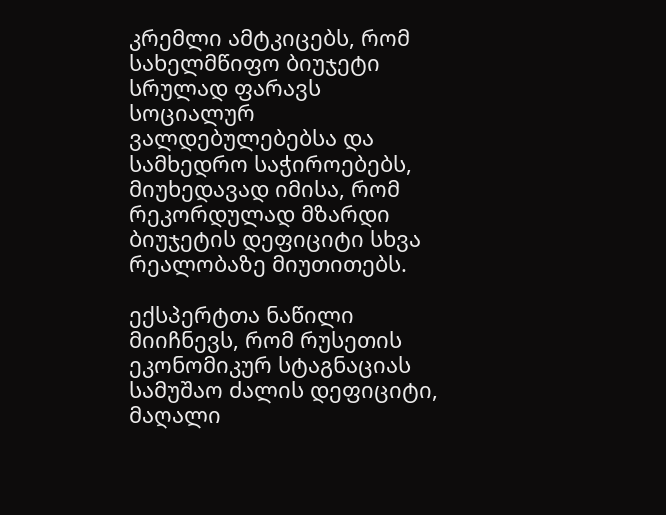კრემლი ამტკიცებს, რომ სახელმწიფო ბიუჯეტი სრულად ფარავს სოციალურ ვალდებულებებსა და სამხედრო საჭიროებებს, მიუხედავად იმისა, რომ რეკორდულად მზარდი ბიუჯეტის დეფიციტი სხვა რეალობაზე მიუთითებს.

ექსპერტთა ნაწილი მიიჩნევს, რომ რუსეთის ეკონომიკურ სტაგნაციას სამუშაო ძალის დეფიციტი, მაღალი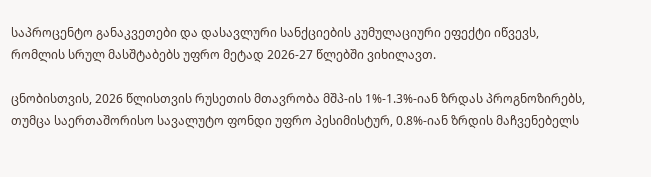საპროცენტო განაკვეთები და დასავლური სანქციების კუმულაციური ეფექტი იწვევს, რომლის სრულ მასშტაბებს უფრო მეტად 2026-27 წლებში ვიხილავთ.

ცნობისთვის, 2026 წლისთვის რუსეთის მთავრობა მშპ-ის 1%-1.3%-იან ზრდას პროგნოზირებს, თუმცა საერთაშორისო სავალუტო ფონდი უფრო პესიმისტურ, 0.8%-იან ზრდის მაჩვენებელს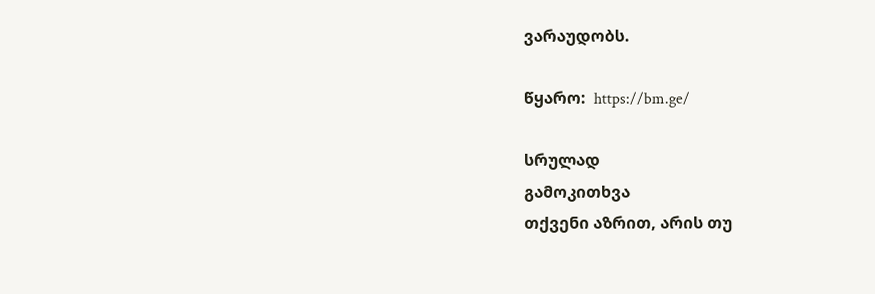ვარაუდობს.

წყარო:  https://bm.ge/

სრულად
გამოკითხვა
თქვენი აზრით, არის თუ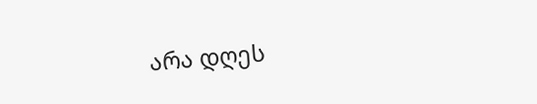არა დღეს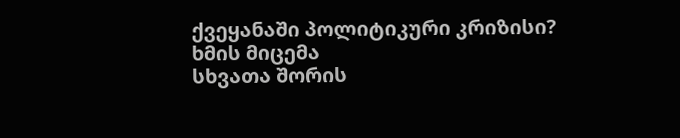ქვეყანაში პოლიტიკური კრიზისი?
ხმის მიცემა
სხვათა შორის